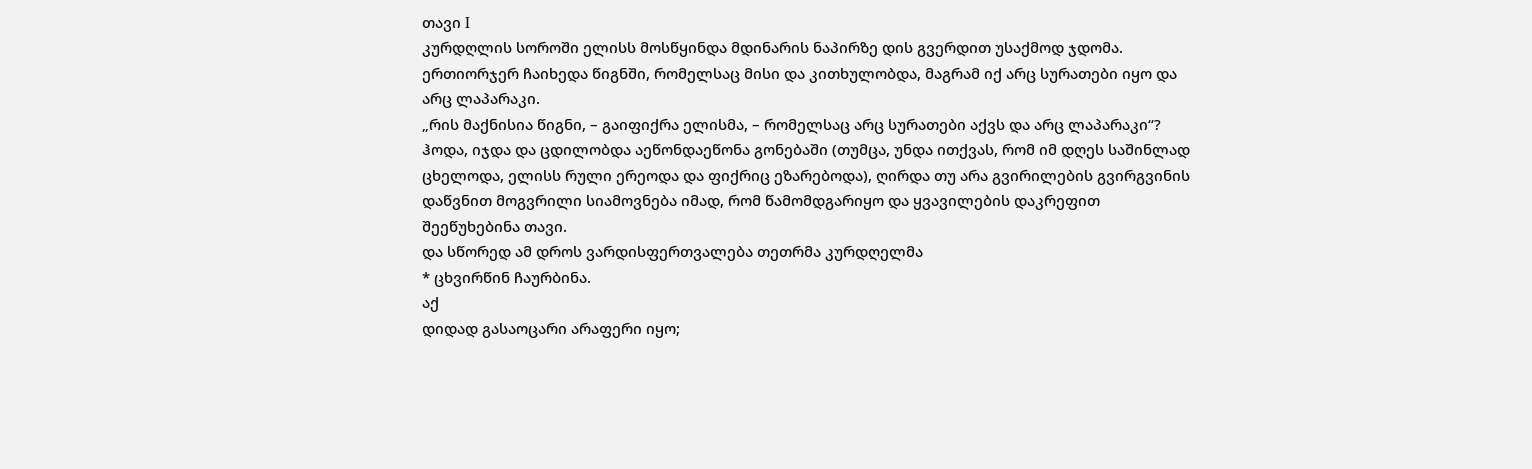თავი I
კურდღლის სოროში ელისს მოსწყინდა მდინარის ნაპირზე დის გვერდით უსაქმოდ ჯდომა. ერთიორჯერ ჩაიხედა წიგნში, რომელსაც მისი და კითხულობდა, მაგრამ იქ არც სურათები იყო და არც ლაპარაკი.
„რის მაქნისია წიგნი, – გაიფიქრა ელისმა, – რომელსაც არც სურათები აქვს და არც ლაპარაკი“?
ჰოდა, იჯდა და ცდილობდა აეწონდაეწონა გონებაში (თუმცა, უნდა ითქვას, რომ იმ დღეს საშინლად ცხელოდა, ელისს რული ერეოდა და ფიქრიც ეზარებოდა), ღირდა თუ არა გვირილების გვირგვინის დაწვნით მოგვრილი სიამოვნება იმად, რომ წამომდგარიყო და ყვავილების დაკრეფით შეეწუხებინა თავი.
და სწორედ ამ დროს ვარდისფერთვალება თეთრმა კურდღელმა
* ცხვირწინ ჩაურბინა.
აქ
დიდად გასაოცარი არაფერი იყო;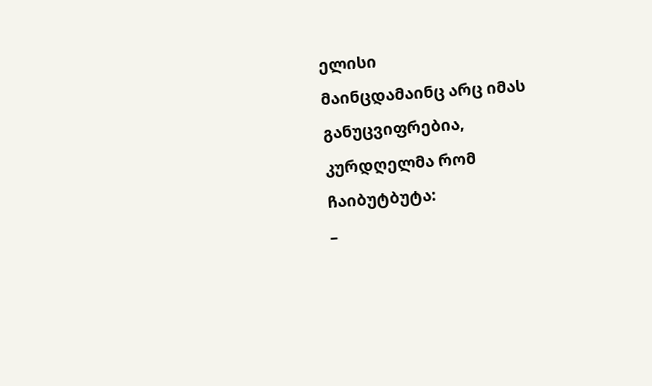ელისი
მაინცდამაინც არც იმას განუცვიფრებია, კურდღელმა რომ ჩაიბუტბუტა:
–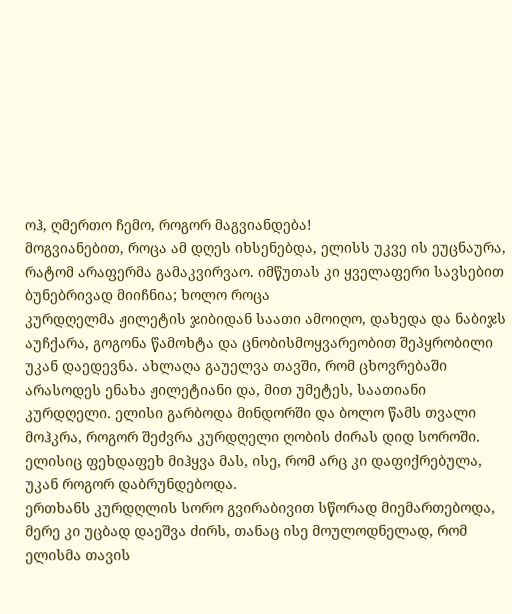ოჰ, ღმერთო ჩემო, როგორ მაგვიანდება!
მოგვიანებით, როცა ამ დღეს იხსენებდა, ელისს უკვე ის ეუცნაურა, რატომ არაფერმა გამაკვირვაო. იმწუთას კი ყველაფერი სავსებით ბუნებრივად მიიჩნია; ხოლო როცა
კურდღელმა ჟილეტის ჯიბიდან საათი ამოიღო, დახედა და ნაბიჯს აუჩქარა, გოგონა წამოხტა და ცნობისმოყვარეობით შეპყრობილი უკან დაედევნა. ახლაღა გაუელვა თავში, რომ ცხოვრებაში არასოდეს ენახა ჟილეტიანი და, მით უმეტეს, საათიანი კურდღელი. ელისი გარბოდა მინდორში და ბოლო წამს თვალი მოჰკრა, როგორ შეძვრა კურდღელი ღობის ძირას დიდ სოროში.
ელისიც ფეხდაფეხ მიჰყვა მას, ისე, რომ არც კი დაფიქრებულა, უკან როგორ დაბრუნდებოდა.
ერთხანს კურდღლის სორო გვირაბივით სწორად მიემართებოდა, მერე კი უცბად დაეშვა ძირს, თანაც ისე მოულოდნელად, რომ ელისმა თავის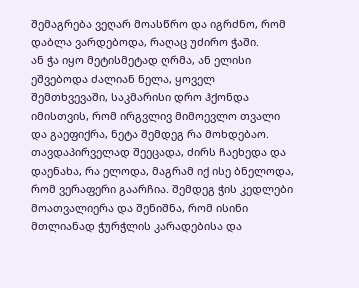შემაგრება ვეღარ მოასწრო და იგრძნო, რომ დაბლა ვარდებოდა, რაღაც უძირო ჭაში.
ან ჭა იყო მეტისმეტად ღრმა, ან ელისი ეშვებოდა ძალიან ნელა, ყოველ შემთხვევაში, საკმარისი დრო ჰქონდა იმისთვის, რომ ირგვლივ მიმოევლო თვალი და გაეფიქრა, ნეტა შემდეგ რა მოხდებაო. თავდაპირველად შეეცადა, ძირს ჩაეხედა და დაენახა, რა ელოდა, მაგრამ იქ ისე ბნელოდა, რომ ვერაფერი გაარჩია. შემდეგ ჭის კედლები მოათვალიერა და შენიშნა, რომ ისინი მთლიანად ჭურჭლის კარადებისა და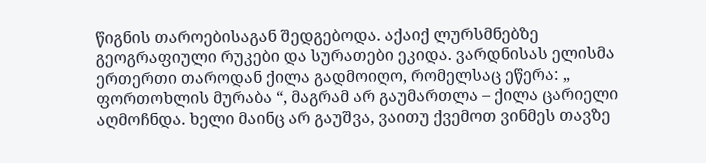წიგნის თაროებისაგან შედგებოდა. აქაიქ ლურსმნებზე გეოგრაფიული რუკები და სურათები ეკიდა. ვარდნისას ელისმა ერთერთი თაროდან ქილა გადმოიღო, რომელსაც ეწერა: „
ფორთოხლის მურაბა “, მაგრამ არ გაუმართლა – ქილა ცარიელი აღმოჩნდა. ხელი მაინც არ გაუშვა, ვაითუ ქვემოთ ვინმეს თავზე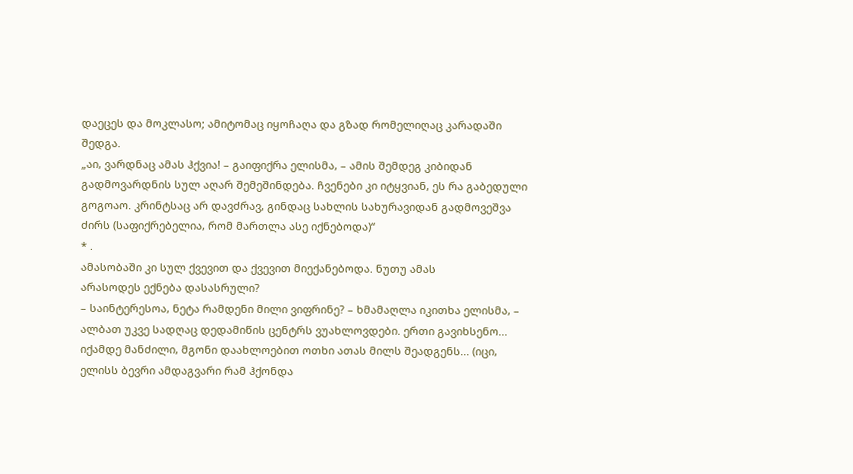დაეცეს და მოკლასო; ამიტომაც იყოჩაღა და გზად რომელიღაც კარადაში შედგა.
„აი, ვარდნაც ამას ჰქვია! – გაიფიქრა ელისმა, – ამის შემდეგ კიბიდან გადმოვარდნის სულ აღარ შემეშინდება. ჩვენები კი იტყვიან, ეს რა გაბედული გოგოაო. კრინტსაც არ დავძრავ, გინდაც სახლის სახურავიდან გადმოვეშვა ძირს (საფიქრებელია, რომ მართლა ასე იქნებოდა)“
* .
ამასობაში კი სულ ქვევით და ქვევით მიექანებოდა. ნუთუ ამას
არასოდეს ექნება დასასრული?
– საინტერესოა, ნეტა რამდენი მილი ვიფრინე? – ხმამაღლა იკითხა ელისმა, – ალბათ უკვე სადღაც დედამიწის ცენტრს ვუახლოვდები. ერთი გავიხსენო... იქამდე მანძილი, მგონი დაახლოებით ოთხი ათას მილს შეადგენს... (იცი, ელისს ბევრი ამდაგვარი რამ ჰქონდა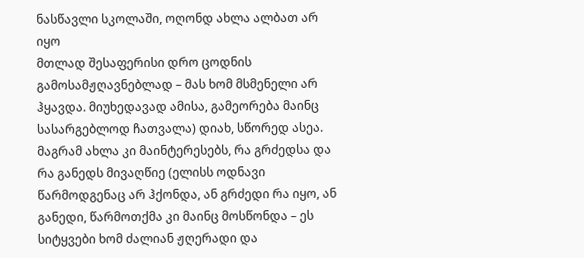ნასწავლი სკოლაში, ოღონდ ახლა ალბათ არ იყო
მთლად შესაფერისი დრო ცოდნის გამოსამჟღავნებლად – მას ხომ მსმენელი არ ჰყავდა. მიუხედავად ამისა, გამეორება მაინც სასარგებლოდ ჩათვალა) დიახ, სწორედ ასეა. მაგრამ ახლა კი მაინტერესებს, რა გრძედსა და რა განედს მივაღწიე (ელისს ოდნავი წარმოდგენაც არ ჰქონდა, ან გრძედი რა იყო, ან განედი, წარმოთქმა კი მაინც მოსწონდა – ეს სიტყვები ხომ ძალიან ჟღერადი და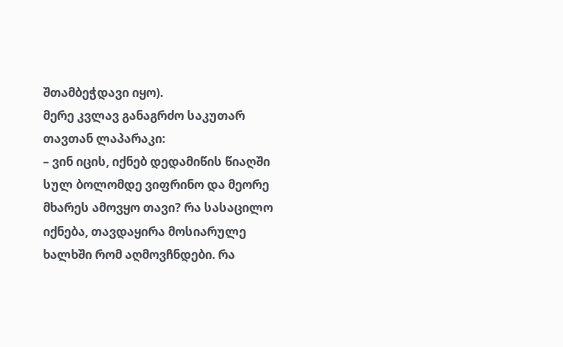შთამბეჭდავი იყო).
მერე კვლავ განაგრძო საკუთარ თავთან ლაპარაკი:
– ვინ იცის, იქნებ დედამიწის წიაღში
სულ ბოლომდე ვიფრინო და მეორე მხარეს ამოვყო თავი? რა სასაცილო იქნება, თავდაყირა მოსიარულე ხალხში რომ აღმოვჩნდები. რა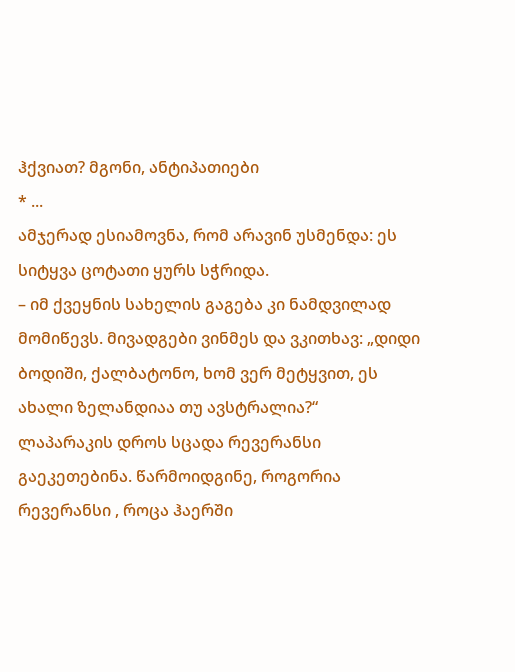ჰქვიათ? მგონი, ანტიპათიები
* ...
ამჯერად ესიამოვნა, რომ არავინ უსმენდა: ეს სიტყვა ცოტათი ყურს სჭრიდა.
– იმ ქვეყნის სახელის გაგება კი ნამდვილად მომიწევს. მივადგები ვინმეს და ვკითხავ: „დიდი ბოდიში, ქალბატონო, ხომ ვერ მეტყვით, ეს ახალი ზელანდიაა თუ ავსტრალია?“
ლაპარაკის დროს სცადა რევერანსი გაეკეთებინა. წარმოიდგინე, როგორია
რევერანსი , როცა ჰაერში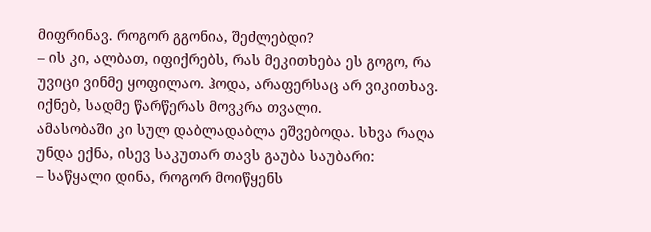მიფრინავ. როგორ გგონია, შეძლებდი?
– ის კი, ალბათ, იფიქრებს, რას მეკითხება ეს გოგო, რა უვიცი ვინმე ყოფილაო. ჰოდა, არაფერსაც არ ვიკითხავ. იქნებ, სადმე წარწერას მოვკრა თვალი.
ამასობაში კი სულ დაბლადაბლა ეშვებოდა. სხვა რაღა უნდა ექნა, ისევ საკუთარ თავს გაუბა საუბარი:
– საწყალი დინა, როგორ მოიწყენს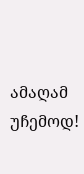ამაღამ უჩემოდ!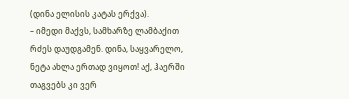(დინა ელისის კატას ერქვა).
– იმედი მაქვს, სამხარზე ლამბაქით რძეს დაუდგამენ. დინა, საყვარელო, ნეტა ახლა ერთად ვიყოთ! აქ, ჰაერში თაგვებს კი ვერ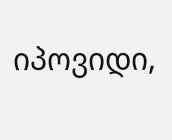იპოვიდი,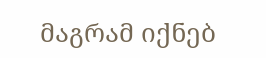მაგრამ იქნებ